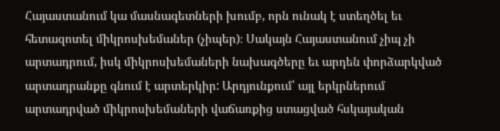Հայաստանում կա մասնագետների խումբ, որն ունակ է ստեղծել եւ հետազոտել միկրոսխեմաներ (չիպեր)։ Սակայն Հայաստանում չիպ չի արտադրում, իսկ միկրոսխեմաների նախագծերը եւ արդեն փորձարկված արտադրանքը գնում է արտերկիր: Արդյունքում՝ այլ երկրներում արտադրված միկրոսխեմաների վաճառքից ստացված հսկայական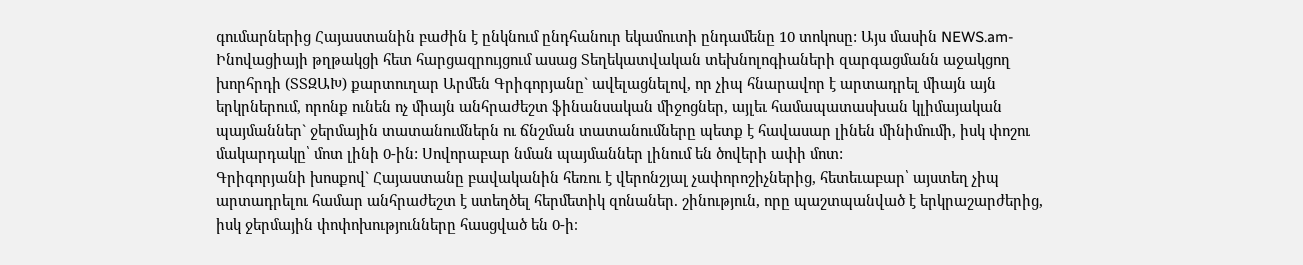գումարներից Հայաստանին բաժին է ընկնում ընդհանուր եկամուտի ընդամենը 10 տոկոսը: Այս մասին NEWS.am- Ինովացիայի թղթակցի հետ հարցազրույցում ասաց Տեղեկատվական տեխնոլոգիաների զարգացմանն աջակցող խորհրդի (ՏՏԶԱԽ) քարտուղար Արմեն Գրիգորյանը` ավելացնելով, որ չիպ հնարավոր է արտադրել միայն այն երկրներում, որոնք ունեն ոչ միայն անհրաժեշտ ֆինանսական միջոցներ, այլեւ համապատասխան կլիմայական պայմաններ` ջերմային տատանումներն ու ճնշման տատանումները պետք է հավասար լինեն մինիմումի, իսկ փոշու մակարդակը՝ մոտ լինի 0-ին: Սովորաբար նման պայմաններ լինում են ծովերի ափի մոտ:
Գրիգորյանի խոսքով` Հայաստանը բավականին հեռու է վերոնշյալ չափորոշիչներից, հետեւաբար՝ այստեղ չիպ արտադրելու համար անհրաժեշտ է ստեղծել հերմետիկ զոնաներ. շինություն, որը պաշտպանված է երկրաշարժերից, իսկ ջերմային փոփոխությունները հասցված են 0-ի։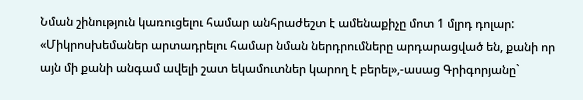Նման շինություն կառուցելու համար անհրաժեշտ է ամենաքիչը մոտ 1 մլրդ դոլար:
«Միկրոսխեմաներ արտադրելու համար նման ներդրումները արդարացված են, քանի որ այն մի քանի անգամ ավելի շատ եկամուտներ կարող է բերել»,-ասաց Գրիգորյանը`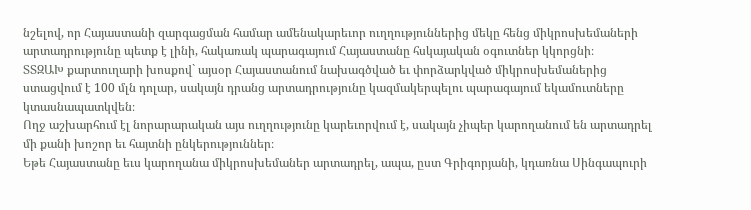նշելով, որ Հայաստանի զարգացման համար ամենակարեւոր ուղղություններից մեկը հենց միկրոսխեմաների արտադրությունը պետք է լինի, հակառակ պարագայում Հայաստանը հսկայական օգուտներ կկորցնի։
ՏՏԶԱԽ քարտուղարի խոսքով` այսօր Հայաստանում նախագծված եւ փորձարկված միկրոսխեմաներից ստացվում է 100 մլն դոլար, սակայն դրանց արտադրությունը կազմակերպելու պարագայում եկամուտները կտասնապատկվեն։
Ողջ աշխարհում էլ նորարարական այս ուղղությունը կարեւորվում է, սակայն չիպեր կարողանում են արտադրել մի քանի խոշոր եւ հայտնի ընկերություններ։
Եթե Հայաստանը եւս կարողանա միկրոսխեմաներ արտադրել, ապա, ըստ Գրիգորյանի, կդառնա Սինգապուրի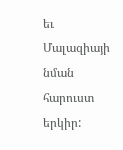եւ Մալազիայի նման հարուստ երկիր: